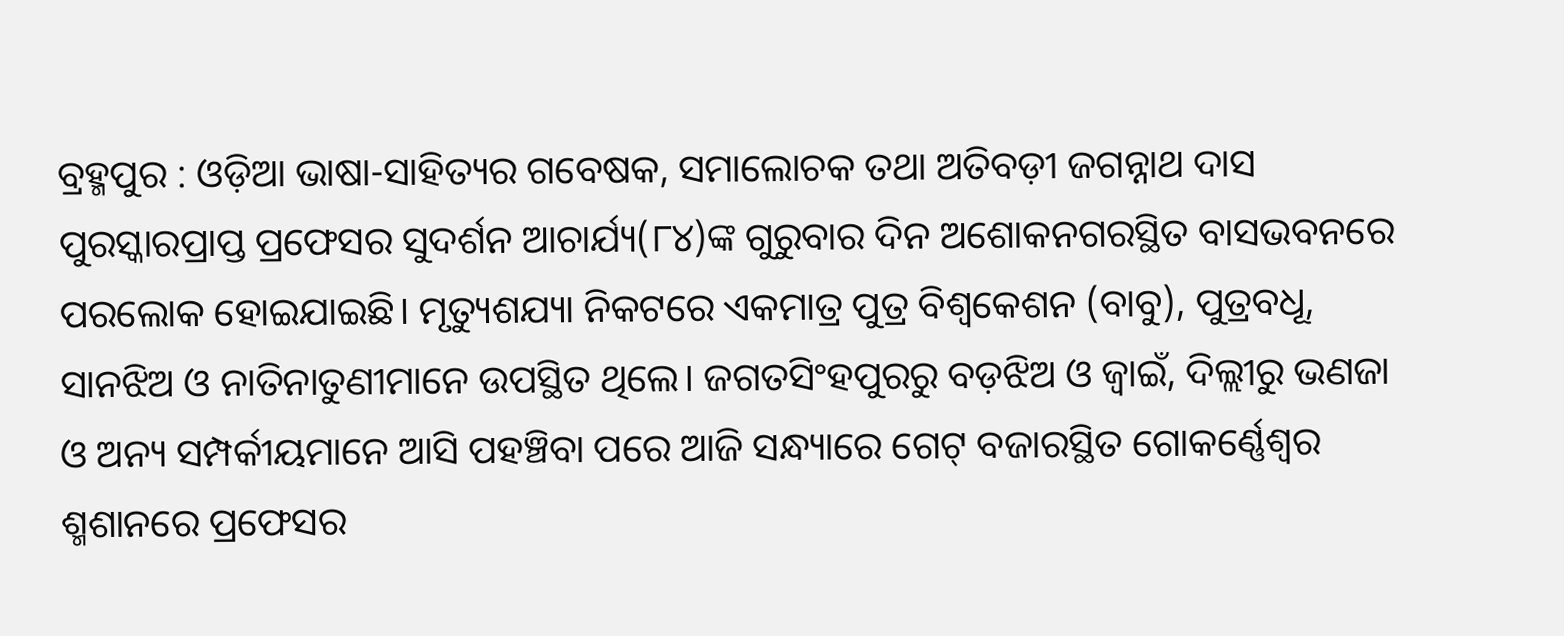ବ୍ରହ୍ମପୁର : ଓଡ଼ିଆ ଭାଷା-ସାହିତ୍ୟର ଗବେଷକ, ସମାଲୋଚକ ତଥା ଅତିବଡ଼ୀ ଜଗନ୍ନାଥ ଦାସ ପୁରସ୍କାରପ୍ରାପ୍ତ ପ୍ରଫେସର ସୁଦର୍ଶନ ଆଚାର୍ଯ୍ୟ(୮୪)ଙ୍କ ଗୁରୁବାର ଦିନ ଅଶୋକନଗରସ୍ଥିତ ବାସଭବନରେ ପରଲୋକ ହୋଇଯାଇଛି। ମୃତ୍ୟୁଶଯ୍ୟା ନିକଟରେ ଏକମାତ୍ର ପୁତ୍ର ବିଶ୍ବକେଶନ (ବାବୁ), ପୁତ୍ରବଧୂ, ସାନଝିଅ ଓ ନାତିନାତୁଣୀମାନେ ଉପସ୍ଥିତ ଥିଲେ। ଜଗତସିଂହପୁରରୁ ବଡ଼ଝିଅ ଓ ଜ୍ୱାଇଁ, ଦିଲ୍ଲୀରୁ ଭଣଜା ଓ ଅନ୍ୟ ସମ୍ପର୍କୀୟମାନେ ଆସି ପହଞ୍ଚିବା ପରେ ଆଜି ସନ୍ଧ୍ୟାରେ ଗେଟ୍ ବଜାରସ୍ଥିତ ଗୋକର୍ଣ୍ଣେଶ୍ୱର ଶ୍ମଶାନରେ ପ୍ରଫେସର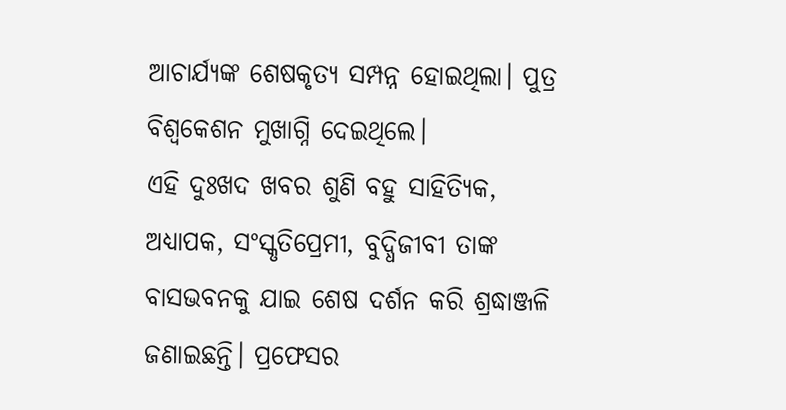ଆଚାର୍ଯ୍ୟଙ୍କ ଶେଷକୃତ୍ୟ ସମ୍ପନ୍ନ ହୋଇଥିଲା। ପୁତ୍ର ବିଶ୍ବକେଶନ ମୁଖାଗ୍ନି ଦେଇଥିଲେ।
ଏହି ଦୁଃଖଦ ଖବର ଶୁଣି ବହୁ ସାହିତ୍ୟିକ, ଅଧ୍ୟାପକ, ସଂସ୍କୃତିପ୍ରେମୀ, ବୁଦ୍ଧିଜୀବୀ ତାଙ୍କ ବାସଭବନକୁ ଯାଇ ଶେଷ ଦର୍ଶନ କରି ଶ୍ରଦ୍ଧାଞ୍ଜଳି ଜଣାଇଛନ୍ତି। ପ୍ରଫେସର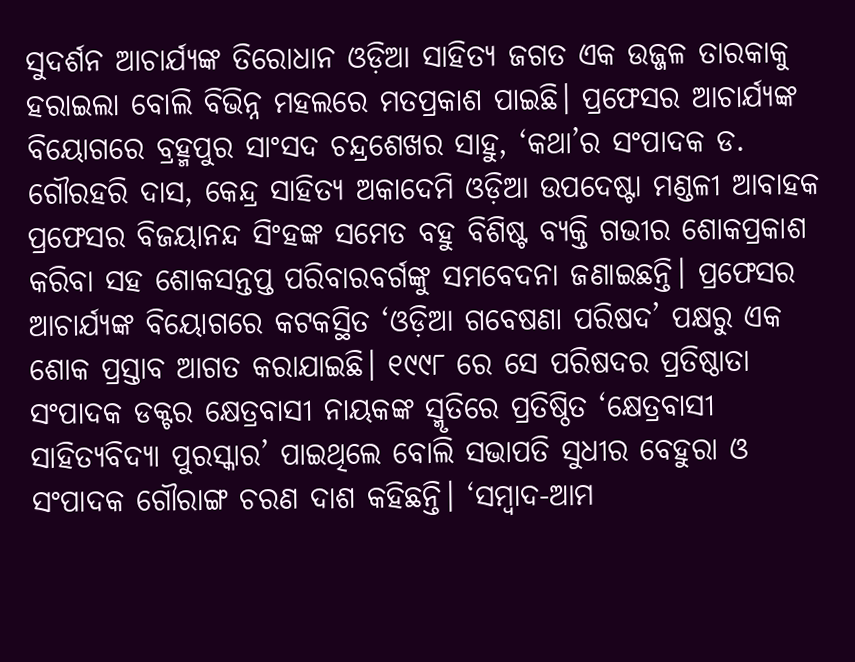ସୁଦର୍ଶନ ଆଚାର୍ଯ୍ୟଙ୍କ ତିରୋଧାନ ଓଡ଼ିଆ ସାହିତ୍ୟ ଜଗତ ଏକ ଉଜ୍ଜଳ ତାରକାକୁ ହରାଇଲା ବୋଲି ବିଭିନ୍ନ ମହଲରେ ମତପ୍ରକାଶ ପାଇଛି। ପ୍ରଫେସର ଆଚାର୍ଯ୍ୟଙ୍କ ବିୟୋଗରେ ବ୍ରହ୍ମପୁର ସାଂସଦ ଚନ୍ଦ୍ରଶେଖର ସାହୁ, ‘କଥା’ର ସଂପାଦକ ଡ. ଗୌରହରି ଦାସ, କେନ୍ଦ୍ର ସାହିତ୍ୟ ଅକାଦେମି ଓଡ଼ିଆ ଉପଦେଷ୍ଟା ମଣ୍ଡଳୀ ଆବାହକ ପ୍ରଫେସର ବିଜୟାନନ୍ଦ ସିଂହଙ୍କ ସମେତ ବହୁ ବିଶିଷ୍ଟ ବ୍ୟକ୍ତି ଗଭୀର ଶୋକପ୍ରକାଶ କରିବା ସହ ଶୋକସନ୍ତପ୍ତ ପରିବାରବର୍ଗଙ୍କୁ ସମବେଦନା ଜଣାଇଛନ୍ତି। ପ୍ରଫେସର ଆଚାର୍ଯ୍ୟଙ୍କ ବିୟୋଗରେ କଟକସ୍ଥିତ ‘ଓଡ଼ିଆ ଗବେଷଣା ପରିଷଦ’ ପକ୍ଷରୁ ଏକ ଶୋକ ପ୍ରସ୍ତାବ ଆଗତ କରାଯାଇଛି। ୧୯୯୮ ରେ ସେ ପରିଷଦର ପ୍ରତିଷ୍ଠାତା ସଂପାଦକ ଡକ୍ଟର କ୍ଷେତ୍ରବାସୀ ନାୟକଙ୍କ ସ୍ମୃତିରେ ପ୍ରତିଷ୍ଠିତ ‘କ୍ଷେତ୍ରବାସୀ ସାହିତ୍ୟବିଦ୍ୟା ପୁରସ୍କାର’ ପାଇଥିଲେ ବୋଲି ସଭାପତି ସୁଧୀର ବେହୁରା ଓ ସଂପାଦକ ଗୌରାଙ୍ଗ ଚରଣ ଦାଶ କହିଛନ୍ତି। ‘ସମ୍ବାଦ-ଆମ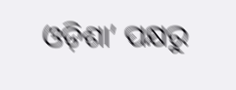ଓଡ଼ିଶା’ ପକ୍ଷରୁ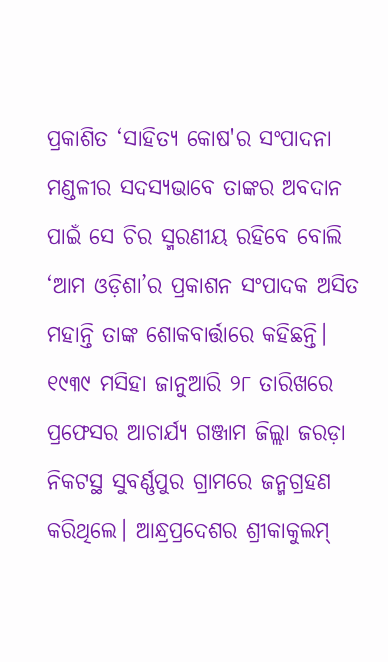ପ୍ରକାଶିତ ‘ସାହିତ୍ୟ କୋଷ'ର ସଂପାଦନା ମଣ୍ଡଳୀର ସଦସ୍ୟଭାବେ ତାଙ୍କର ଅବଦାନ ପାଇଁ ସେ ଚିର ସ୍ମରଣୀୟ ରହିବେ ବୋଲି ‘ଆମ ଓଡ଼ିଶା’ର ପ୍ରକାଶନ ସଂପାଦକ ଅସିତ ମହାନ୍ତି ତାଙ୍କ ଶୋକବାର୍ତ୍ତାରେ କହିଛନ୍ତି।
୧୯୩୯ ମସିହା ଜାନୁଆରି ୨୮ ତାରିଖରେ ପ୍ରଫେସର ଆଚାର୍ଯ୍ୟ ଗଞ୍ଜାମ ଜିଲ୍ଲା ଜରଡ଼ା ନିକଟସ୍ଥ ସୁବର୍ଣ୍ଣପୁର ଗ୍ରାମରେ ଜନ୍ମଗ୍ରହଣ କରିଥିଲେ। ଆନ୍ଧ୍ରପ୍ରଦେଶର ଶ୍ରୀକାକୁଲମ୍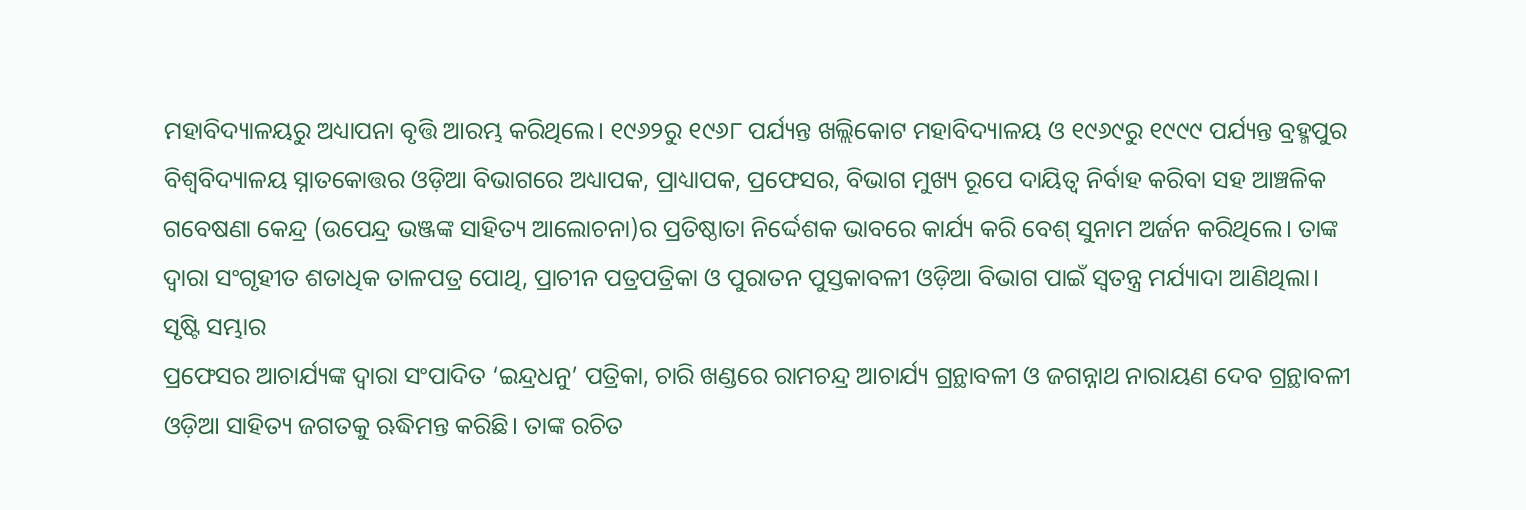ମହାବିଦ୍ୟାଳୟରୁ ଅଧ୍ୟାପନା ବୃତ୍ତି ଆରମ୍ଭ କରିଥିଲେ। ୧୯୬୨ରୁ ୧୯୬୮ ପର୍ଯ୍ୟନ୍ତ ଖଲ୍ଲିକୋଟ ମହାବିଦ୍ୟାଳୟ ଓ ୧୯୬୯ରୁ ୧୯୯୯ ପର୍ଯ୍ୟନ୍ତ ବ୍ରହ୍ମପୁର ବିଶ୍ୱବିଦ୍ୟାଳୟ ସ୍ନାତକୋତ୍ତର ଓଡ଼ିଆ ବିଭାଗରେ ଅଧ୍ୟାପକ, ପ୍ରାଧ୍ୟାପକ, ପ୍ରଫେସର, ବିଭାଗ ମୁଖ୍ୟ ରୂପେ ଦାୟିତ୍ବ ନିର୍ବାହ କରିବା ସହ ଆଞ୍ଚଳିକ ଗବେଷଣା କେନ୍ଦ୍ର (ଉପେନ୍ଦ୍ର ଭଞ୍ଜଙ୍କ ସାହିତ୍ୟ ଆଲୋଚନା)ର ପ୍ରତିଷ୍ଠାତା ନିର୍ଦ୍ଦେଶକ ଭାବରେ କାର୍ଯ୍ୟ କରି ବେଶ୍ ସୁନାମ ଅର୍ଜନ କରିଥିଲେ। ତାଙ୍କ ଦ୍ବାରା ସଂଗୃହୀତ ଶତାଧିକ ତାଳପତ୍ର ପୋଥି, ପ୍ରାଚୀନ ପତ୍ରପତ୍ରିକା ଓ ପୁରାତନ ପୁସ୍ତକାବଳୀ ଓଡ଼ିଆ ବିଭାଗ ପାଇଁ ସ୍ୱତନ୍ତ୍ର ମର୍ଯ୍ୟାଦା ଆଣିଥିଲା।
ସୃଷ୍ଟି ସମ୍ଭାର
ପ୍ରଫେସର ଆଚାର୍ଯ୍ୟଙ୍କ ଦ୍ବାରା ସଂପାଦିତ ‘ଇନ୍ଦ୍ରଧନୁ’ ପତ୍ରିକା, ଚାରି ଖଣ୍ଡରେ ରାମଚନ୍ଦ୍ର ଆଚାର୍ଯ୍ୟ ଗ୍ରନ୍ଥାବଳୀ ଓ ଜଗନ୍ନାଥ ନାରାୟଣ ଦେବ ଗ୍ରନ୍ଥାବଳୀ ଓଡ଼ିଆ ସାହିତ୍ୟ ଜଗତକୁ ଋଦ୍ଧିମନ୍ତ କରିଛି। ତାଙ୍କ ରଚିତ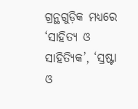ଗ୍ରନ୍ଥଗୁଡ଼ିକ ମଧ୍ୟରେ ‘ସାହିତ୍ୟ ଓ ସାହିତ୍ୟିକ’, ‘ସ୍ରଷ୍ଟା ଓ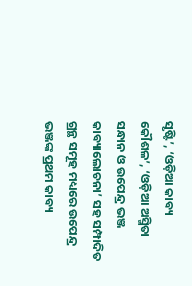ସୃଷ୍ଟି’, ‘ଓଡ଼ିଆ କାବ୍ୟ କୌଶଳ’, ‘ଓଡ଼ିଆ ଅସ୍ମିତା ସନ୍ଧାନ ଓ ଉପେନ୍ଦ୍ର ଭଞ୍ଜ କାବ୍ୟାଲୋଚନା’ ସହ ସମ୍ପାଦିତ ଗ୍ରନ୍ଥ ସମୂହ ମଧ୍ୟରେ ଉପେନ୍ଦ୍ର ଭଞ୍ଜଙ୍କ ପ୍ରଥମ କାବ୍ୟ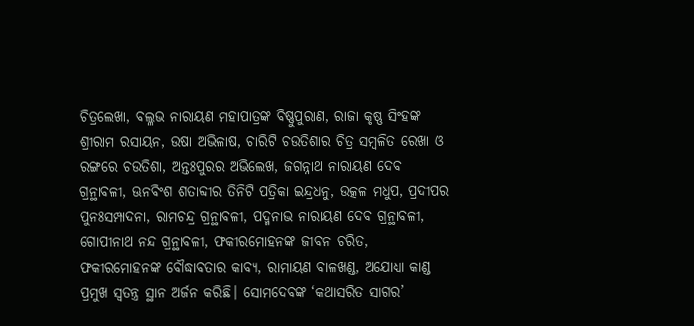ଚିତ୍ରଲେଖା, ବଲ୍ଳଭ ନାରାୟଣ ମହାପାତ୍ରଙ୍କ ବିଷ୍ଣୁପୁରାଣ, ରାଜା କୃଷ୍ଣ ସିଂହଙ୍କ ଶ୍ରୀରାମ ରସାୟନ, ଉଷା ଅଭିଳାଷ, ଚାରିଟି ଚଉତିଶାର ଚିତ୍ର ସମ୍ବଳିତ ରେଖା ଓ ରଙ୍ଗରେ ଚଉତିଶା, ଅନ୍ତଃପୁରର ଅଭିଲେଖ, ଜଗନ୍ନାଥ ନାରାୟଣ ଦେବ ଗ୍ରନ୍ଥାବଳୀ, ଊନବିଂଶ ଶତାବ୍ଦୀର ତିନିଟି ପତ୍ରିକା ଇନ୍ଦ୍ରଧନୁ, ଉତ୍କଳ ମଧୁପ, ପ୍ରଦୀପର ପୁନଃସମ୍ପାଦନା, ରାମଚନ୍ଦ୍ର ଗ୍ରନ୍ଥାବଳୀ, ପଦ୍ମନାଭ ନାରାୟଣ ଦେବ ଗ୍ରନ୍ଥାବଳୀ, ଗୋପୀନାଥ ନନ୍ଦ ଗ୍ରନ୍ଥାବଳୀ, ଫକୀରମୋହନଙ୍କ ଜୀବନ ଚରିତ, ଫକୀରମୋହନଙ୍କ ବୌଦ୍ଧାବତାର କାବ୍ୟ, ରାମାୟଣ ବାଳଖଣ୍ଡ, ଅଯୋଧ୍ୟା କାଣ୍ଡ ପ୍ରମୁଖ ସ୍ୱତନ୍ତ୍ର ସ୍ଥାନ ଅର୍ଜନ କରିଛି। ସୋମଦେବଙ୍କ ‘କଥାସରିତ ସାଗର’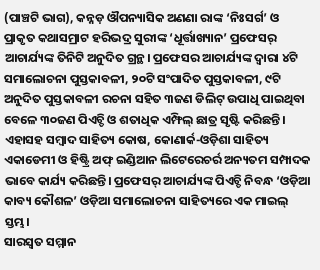(ପାଞ୍ଚଟି ଭାଗ), କନ୍ନଡ଼ ଔପନ୍ୟାସିକ ଅଣଣା ରାଙ୍କ ‘ନିଃସର୍ଗ’ ଓ ପ୍ରାକୃତ କଥାସମ୍ରାଟ ହରିଭଦ୍ର ସୁରୀଙ୍କ ‘ଧୂର୍ତ୍ତାଖ୍ୟାନ’ ପ୍ରଫେସର୍ ଆଚାର୍ଯ୍ୟଙ୍କ ତିନିଟି ଅନୁଦିତ ଗ୍ରନ୍ଥ। ପ୍ରଫେସର ଆଚାର୍ଯ୍ୟଙ୍କ ଦ୍ବାରା ୪ଟି ସମାଲୋଚନା ପୁସ୍ତକାବଳୀ, ୨୦ଟି ସଂପାଦିତ ପୁସ୍ତକାବଳୀ, ୯ଟି ଅନୁଦିତ ପୁସ୍ତକାବଳୀ ରଚନା ସହିତ ୩ଜଣ ଡିଲିଟ୍ ଉପାଧି ପାଇଥିବା ବେଳେ ୩୦ଜଣ ପିଏଚ୍ଡି ଓ ଶତାଧିକ ଏମ୍ଫିଲ୍ ଛାତ୍ର ସୃଷ୍ଟି କରିଛନ୍ତି। ଏହାସହ ସମ୍ବାଦ ସାହିତ୍ୟ କୋଷ, କୋଣାର୍କ-ଓଡ଼ିଶା ସାହିତ୍ୟ ଏକାଡେମୀ ଓ ହିଷ୍ଟ୍ରି ଅଫ୍ ଇଣ୍ଡିଆନ ଲିଟେରେଚର୍ର ଅନ୍ୟତମ ସମ୍ପାଦକ ଭାବେ କାର୍ଯ୍ୟ କରିଛନ୍ତି। ପ୍ରଫେସର୍ ଆଚାର୍ଯ୍ୟଙ୍କ ପିଏଚ୍ଡି ନିବନ୍ଧ ‘ଓଡ଼ିଆ କାବ୍ୟ କୌଶଳ’ ଓଡ଼ିଆ ସମାଲୋଚନା ସାହିତ୍ୟରେ ଏକ ମାଇଲ୍ ସ୍ତମ୍ଭ।
ସାରସ୍ବତ ସମ୍ମାନ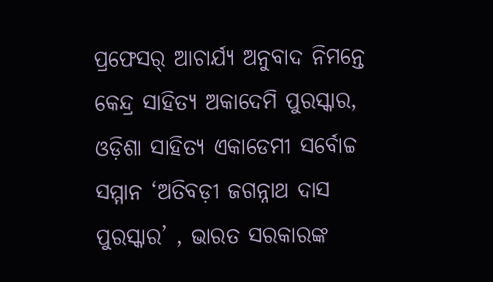ପ୍ରଫେସର୍ ଆଚାର୍ଯ୍ୟ ଅନୁବାଦ ନିମନ୍ତେ କେନ୍ଦ୍ର ସାହିତ୍ୟ ଅକାଦେମି ପୁରସ୍କାର, ଓଡ଼ିଶା ସାହିତ୍ୟ ଏକାଡେମୀ ସର୍ବୋଚ୍ଚ ସମ୍ମାନ ‘ଅତିବଡ଼ୀ ଜଗନ୍ନାଥ ଦାସ ପୁରସ୍କାର’ , ଭାରତ ସରକାରଙ୍କ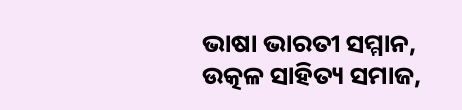ଭାଷା ଭାରତୀ ସମ୍ମାନ, ଉତ୍କଳ ସାହିତ୍ୟ ସମାଜ,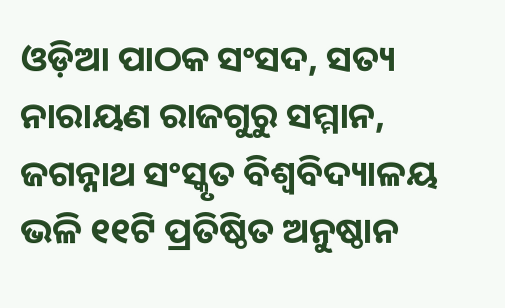ଓଡ଼ିଆ ପାଠକ ସଂସଦ, ସତ୍ୟ ନାରାୟଣ ରାଜଗୁରୁ ସମ୍ମାନ, ଜଗନ୍ନାଥ ସଂସ୍କୃତ ବିଶ୍ୱବିଦ୍ୟାଳୟ ଭଳି ୧୧ଟି ପ୍ରତିଷ୍ଠିତ ଅନୁଷ୍ଠାନ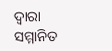ଦ୍ବାରା ସମ୍ମାନିତ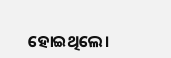ହୋଇଥିଲେ।